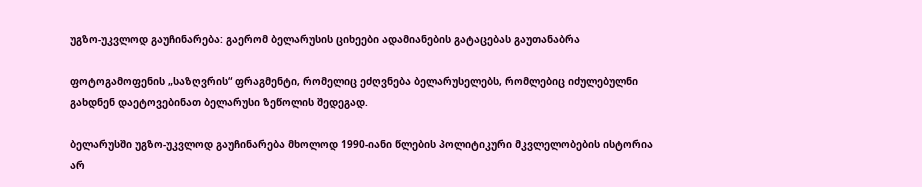უგზო-უკვლოდ გაუჩინარება: გაერომ ბელარუსის ციხეები ადამიანების გატაცებას გაუთანაბრა

ფოტოგამოფენის „საზღვრის“ ფრაგმენტი, რომელიც ეძღვნება ბელარუსელებს, რომლებიც იძულებულნი გახდნენ დაეტოვებინათ ბელარუსი ზეწოლის შედეგად.

ბელარუსში უგზო-უკვლოდ გაუჩინარება მხოლოდ 1990-იანი წლების პოლიტიკური მკვლელობების ისტორია არ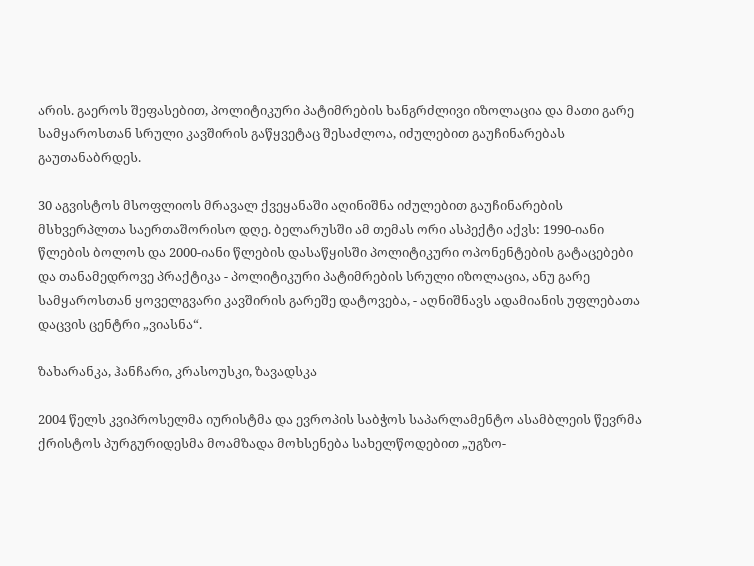არის. გაეროს შეფასებით, პოლიტიკური პატიმრების ხანგრძლივი იზოლაცია და მათი გარე სამყაროსთან სრული კავშირის გაწყვეტაც შესაძლოა, იძულებით გაუჩინარებას გაუთანაბრდეს.

30 აგვისტოს მსოფლიოს მრავალ ქვეყანაში აღინიშნა იძულებით გაუჩინარების მსხვერპლთა საერთაშორისო დღე. ბელარუსში ამ თემას ორი ასპექტი აქვს: 1990-იანი წლების ბოლოს და 2000-იანი წლების დასაწყისში პოლიტიკური ოპონენტების გატაცებები და თანამედროვე პრაქტიკა - პოლიტიკური პატიმრების სრული იზოლაცია, ანუ გარე სამყაროსთან ყოველგვარი კავშირის გარეშე დატოვება, - აღნიშნავს ადამიანის უფლებათა დაცვის ცენტრი „ვიასნა“.

ზახარანკა, ჰანჩარი, კრასოუსკი, ზავადსკა

2004 წელს კვიპროსელმა იურისტმა და ევროპის საბჭოს საპარლამენტო ასამბლეის წევრმა ქრისტოს პურგურიდესმა მოამზადა მოხსენება სახელწოდებით „უგზო-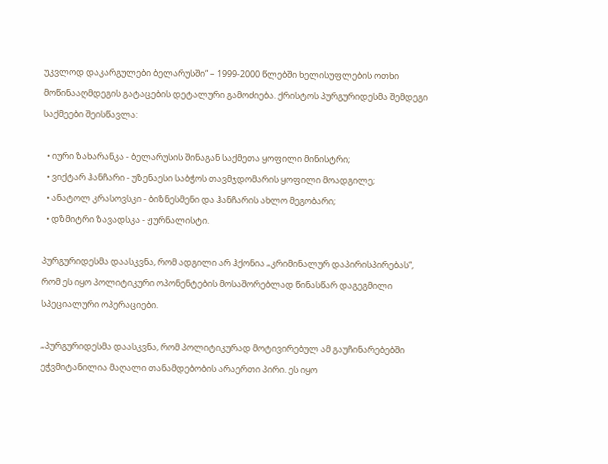უკვლოდ დაკარგულები ბელარუსში“ – 1999-2000 წლებში ხელისუფლების ოთხი მოწინააღმდეგის გატაცების დეტალური გამოძიება. ქრისტოს პურგურიდესმა შემდეგი საქმეები შეისწავლა:

  • იური ზახარანკა - ბელარუსის შინაგან საქმეთა ყოფილი მინისტრი;
  • ვიქტარ ჰანჩარი - უზენაესი საბჭოს თავმჯდომარის ყოფილი მოადგილე;
  • ანატოლ კრასოვსკი - ბიზნესმენი და ჰანჩარის ახლო მეგობარი;
  • დზმიტრი ზავადსკა - ჟურნალისტი.

პურგურიდესმა დაასკვნა, რომ ადგილი არ ჰქონია „კრიმინალურ დაპირისპირებას“, რომ ეს იყო პოლიტიკური ოპონენტების მოსაშორებლად წინასწარ დაგეგმილი სპეციალური ოპერაციები.

„პურგურიდესმა დაასკვნა, რომ პოლიტიკურად მოტივირებულ ამ გაუჩინარებებში ეჭვმიტანილია მაღალი თანამდებობის არაერთი პირი. ეს იყო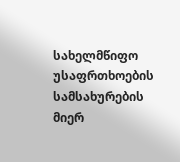სახელმწიფო უსაფრთხოების სამსახურების მიერ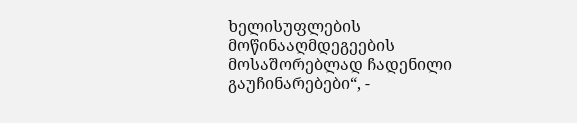ხელისუფლების მოწინააღმდეგეების მოსაშორებლად ჩადენილი გაუჩინარებები“, -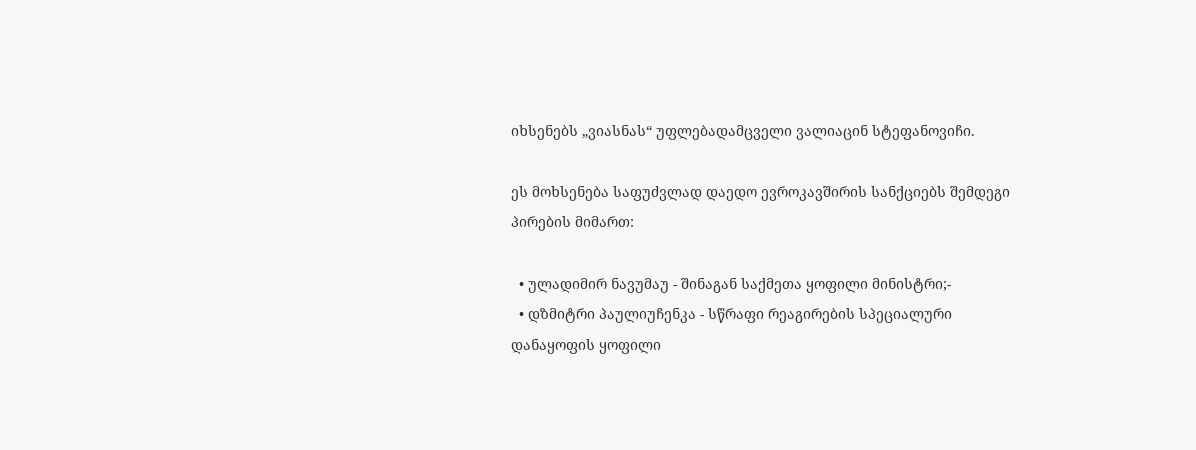იხსენებს „ვიასნას“ უფლებადამცველი ვალიაცინ სტეფანოვიჩი.

ეს მოხსენება საფუძვლად დაედო ევროკავშირის სანქციებს შემდეგი პირების მიმართ:

  • ულადიმირ ნავუმაუ - შინაგან საქმეთა ყოფილი მინისტრი;-
  • დზმიტრი პაულიუჩენკა - სწრაფი რეაგირების სპეციალური დანაყოფის ყოფილი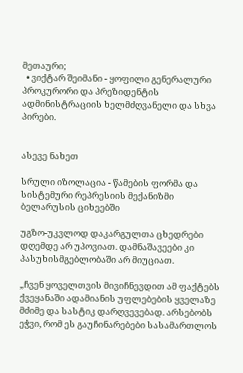მეთაური;
  • ვიქტარ შეიმანი - ყოფილი გენერალური პროკურორი და პრეზიდენტის ადმინისტრაციის ხელმძღვანელი და სხვა პირები.


ასევე ნახეთ

სრული იზოლაცია - წამების ფორმა და სისტემური რეპრესიის მექანიზმი ბელარუსის ციხეებში

უგზო-უკვლოდ დაკარგულთა ცხედრები დღემდე არ უპოვიათ. დამნაშავეები კი პასუხისმგებლობაში არ მიუციათ.

„ჩვენ ყოველთვის მივიჩნევდით ამ ფაქტებს ქვეყანაში ადამიანის უფლებების ყველაზე მძიმე და სასტიკ დარღვევებად. არსებობს ეჭვი, რომ ეს გაუჩინარებები სასამართლოს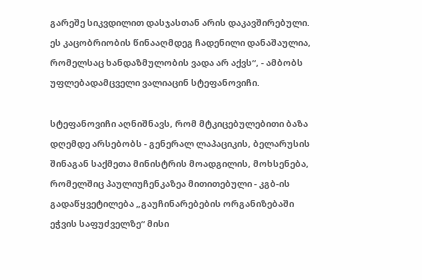გარეშე სიკვდილით დასჯასთან არის დაკავშირებული. ეს კაცობრიობის წინააღმდეგ ჩადენილი დანაშაულია, რომელსაც ხანდაზმულობის ვადა არ აქვს“, - ამბობს უფლებადამცველი ვალიაცინ სტეფანოვიჩი.

სტეფანოვიჩი აღნიშნავს, რომ მტკიცებულებითი ბაზა დღემდე არსებობს - გენერალ ლაპაციკის, ბელარუსის შინაგან საქმეთა მინისტრის მოადგილის, მოხსენება, რომელშიც პაულიუჩენკაზეა მითითებული - კგბ-ის გადაწყვეტილება „გაუჩინარებების ორგანიზებაში ეჭვის საფუძველზე“ მისი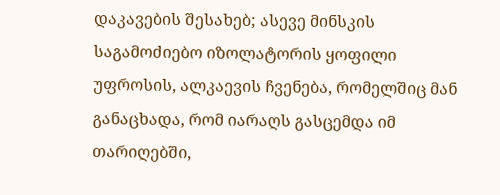დაკავების შესახებ; ასევე მინსკის საგამოძიებო იზოლატორის ყოფილი უფროსის, ალკაევის ჩვენება, რომელშიც მან განაცხადა, რომ იარაღს გასცემდა იმ თარიღებში,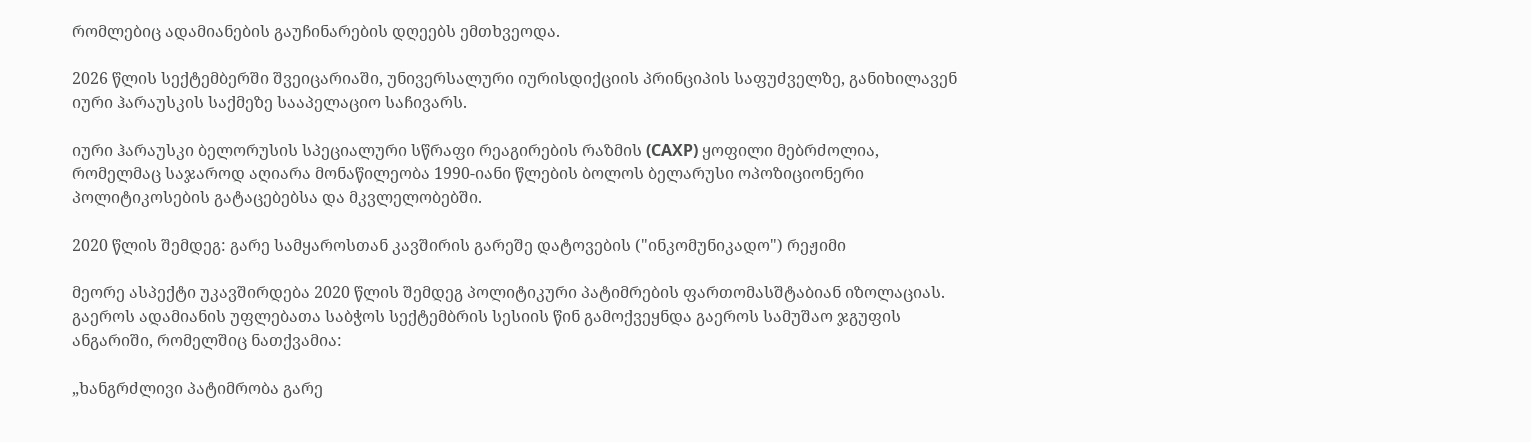რომლებიც ადამიანების გაუჩინარების დღეებს ემთხვეოდა.

2026 წლის სექტემბერში შვეიცარიაში, უნივერსალური იურისდიქციის პრინციპის საფუძველზე, განიხილავენ იური ჰარაუსკის საქმეზე სააპელაციო საჩივარს.

იური ჰარაუსკი ბელორუსის სპეციალური სწრაფი რეაგირების რაზმის (САХР) ყოფილი მებრძოლია, რომელმაც საჯაროდ აღიარა მონაწილეობა 1990-იანი წლების ბოლოს ბელარუსი ოპოზიციონერი პოლიტიკოსების გატაცებებსა და მკვლელობებში.

2020 წლის შემდეგ: გარე სამყაროსთან კავშირის გარეშე დატოვების ("ინკომუნიკადო") რეჟიმი

მეორე ასპექტი უკავშირდება 2020 წლის შემდეგ პოლიტიკური პატიმრების ფართომასშტაბიან იზოლაციას. გაეროს ადამიანის უფლებათა საბჭოს სექტემბრის სესიის წინ გამოქვეყნდა გაეროს სამუშაო ჯგუფის ანგარიში, რომელშიც ნათქვამია:

„ხანგრძლივი პატიმრობა გარე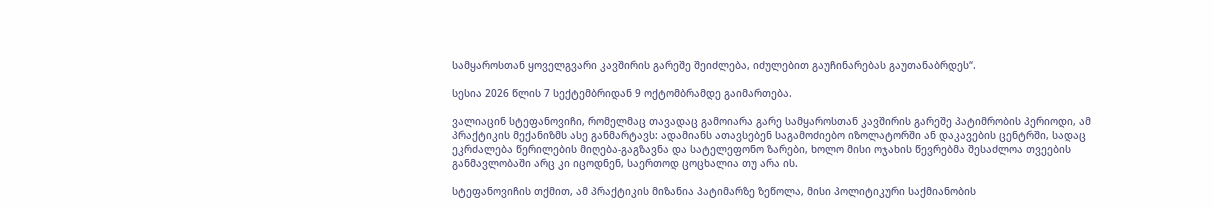სამყაროსთან ყოველგვარი კავშირის გარეშე შეიძლება, იძულებით გაუჩინარებას გაუთანაბრდეს“.

სესია 2026 წლის 7 სექტემბრიდან 9 ოქტომბრამდე გაიმართება.

ვალიაცინ სტეფანოვიჩი, რომელმაც თავადაც გამოიარა გარე სამყაროსთან კავშირის გარეშე პატიმრობის პერიოდი, ამ პრაქტიკის მექანიზმს ასე განმარტავს: ადამიანს ათავსებენ საგამოძიებო იზოლატორში ან დაკავების ცენტრში, სადაც ეკრძალება წერილების მიღება-გაგზავნა და სატელეფონო ზარები, ხოლო მისი ოჯახის წევრებმა შესაძლოა თვეების განმავლობაში არც კი იცოდნენ, საერთოდ ცოცხალია თუ არა ის.

სტეფანოვიჩის თქმით, ამ პრაქტიკის მიზანია პატიმარზე ზეწოლა, მისი პოლიტიკური საქმიანობის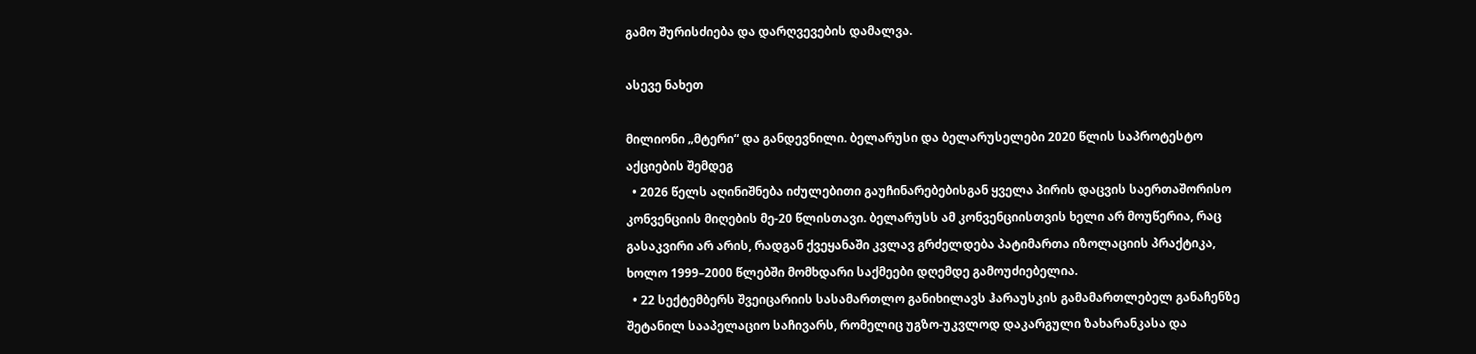გამო შურისძიება და დარღვევების დამალვა.

ასევე ნახეთ

მილიონი „მტერი“ და განდევნილი. ბელარუსი და ბელარუსელები 2020 წლის საპროტესტო აქციების შემდეგ
  • 2026 წელს აღინიშნება იძულებითი გაუჩინარებებისგან ყველა პირის დაცვის საერთაშორისო კონვენციის მიღების მე-20 წლისთავი. ბელარუსს ამ კონვენციისთვის ხელი არ მოუწერია, რაც გასაკვირი არ არის, რადგან ქვეყანაში კვლავ გრძელდება პატიმართა იზოლაციის პრაქტიკა, ხოლო 1999–2000 წლებში მომხდარი საქმეები დღემდე გამოუძიებელია.
  • 22 სექტემბერს შვეიცარიის სასამართლო განიხილავს ჰარაუსკის გამამართლებელ განაჩენზე შეტანილ სააპელაციო საჩივარს, რომელიც უგზო-უკვლოდ დაკარგული ზახარანკასა და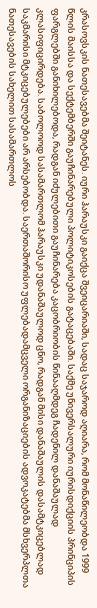კრასოვსკის ნათესავებმა შეიტანეს. იური ჰარაუსკი გაიქცა შვეიცარიაში, სადაც საჯაროდ აღიარა, რომ მონაწილეობდა 1999 წლის მაისსა და სექტემბერში გაუჩინარებული პოლიტიკოსების გატაცებაში. საქმე უნივერსალური იურისდიქციის პრინციპის ფარგლებში განიხილებოდა, რადგან იძულებითი გაუჩინარება კაცობრიობის წინააღმდეგ ჩადენილ დანაშაულად კლასიფიცირდება. საბოლოოდ სასამართლომ ჰარაუსკი უდანაშაულოდ ცნო, რადგან მისი დანაშაულის დასამტკიცებლად საკმარისი მტკიცებულებები არ არსებობდა. საერთაშორისო უფლებადამცველი ორგანიზაციების ადვოკატებმა მსხვერპლთა ნათესავების სახელით სასამართლოს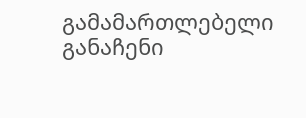გამამართლებელი განაჩენი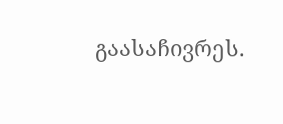გაასაჩივრეს.